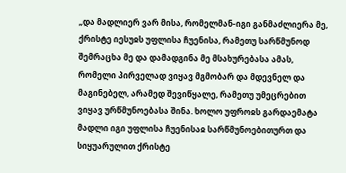„და მადლიერ ვარ მისა, რომელმან-იგი განმაძლიერა მე, ქრისტე იესუჲს უფლისა ჩუენისა, რამეთუ სარწმუნოდ შემრაცხა მე და დამადგინა მე მსახურებასა ამას, რომელი პირველად ვიყავ მგმობარ და მდევნელ და მაგინებელ, არამედ შევიწყალე, რამეთუ უმეცრებით ვიყავ ურწმუნოებასა შინა. ხოლო უფროჲს გარდაემატა მადლი იგი უფლისა ჩუენისაჲ სარწმუნოებითურთ და სიყუარულით ქრისტე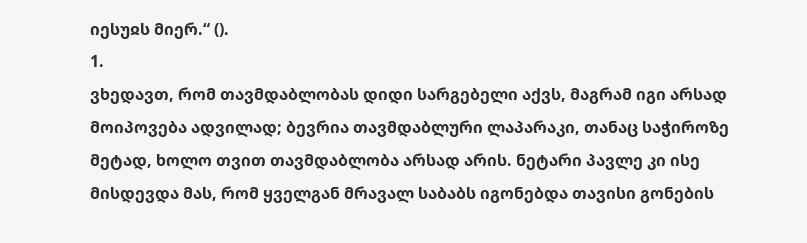იესუჲს მიერ.“ ().
1.
ვხედავთ, რომ თავმდაბლობას დიდი სარგებელი აქვს, მაგრამ იგი არსად მოიპოვება ადვილად; ბევრია თავმდაბლური ლაპარაკი, თანაც საჭიროზე მეტად, ხოლო თვით თავმდაბლობა არსად არის. ნეტარი პავლე კი ისე მისდევდა მას, რომ ყველგან მრავალ საბაბს იგონებდა თავისი გონების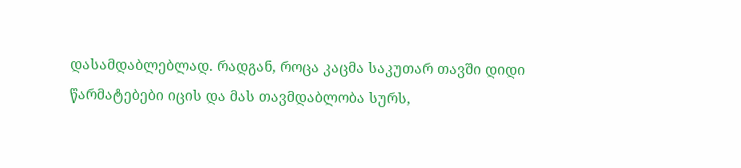დასამდაბლებლად. რადგან, როცა კაცმა საკუთარ თავში დიდი წარმატებები იცის და მას თავმდაბლობა სურს,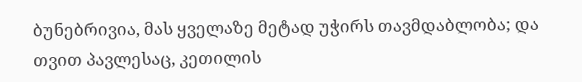ბუნებრივია, მას ყველაზე მეტად უჭირს თავმდაბლობა; და თვით პავლესაც, კეთილის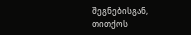შეგნებისგან, თითქოს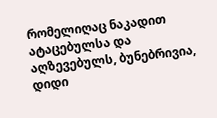რომელიღაც ნაკადით ატაცებულსა და აღზევებულს, ბუნებრივია, დიდი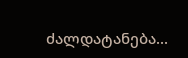ძალდატანება...